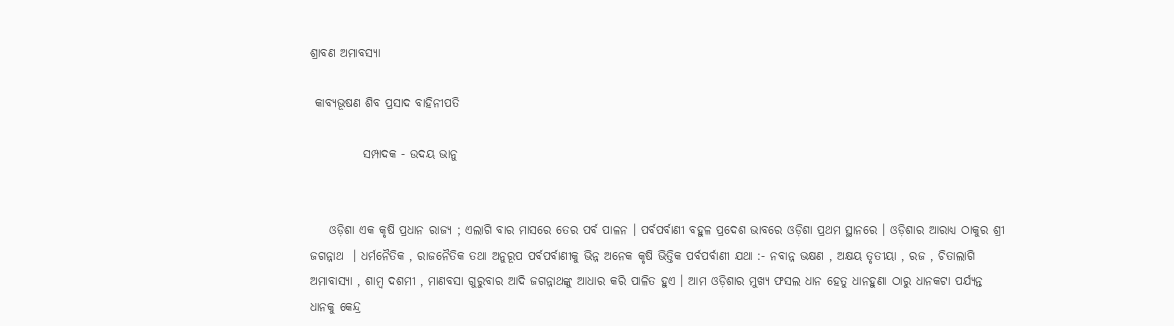ଶ୍ରାବଣ ଅମାବସ୍ୟା

 କାବ୍ଯଭୂଷଣ ଶିବ ପ୍ରସାଦ ବାହିନୀପତି

           ସମ୍ପାଦକ - ଉଦୟ ଭାନୁ


    ଓଡ଼ିଶା ଏକ କୃଷି ପ୍ରଧାନ ରାଜ୍ଯ ; ଏଲାଗି ବାର ମାସରେ ତେର ପର୍ବ ପାଳନ । ପର୍ବପର୍ବାଣୀ ବହୁଳ ପ୍ରଦେଶ ଭାବରେ ଓଡ଼ିଶା ପ୍ରଥମ ସ୍ଥାନରେ । ଓଡ଼ିଶାର ଆରାଧ୍ୟ ଠାକୁର ଶ୍ରୀ ଜଗନ୍ନାଥ  । ଧର୍ମନୈତିକ , ରାଜନୈତିକ ତଥା ଅନୁରୂପ ପର୍ବପର୍ବାଣୀକୁ ଭିନ୍ନ ଅନେକ କୃଷି ଭିତ୍ତିକ ପର୍ବପର୍ବାଣୀ ଯଥା :- ନବାନ୍ନ ଭକ୍ଷଣ , ଅକ୍ଷୟ ତୃତୀୟା , ରଜ , ଚିତାଲାଗି ଅମାବାସ୍ଯା , ଶାମ୍ବ ଦଶମୀ , ମାଣବସା ଗୁରୁବାର ଆଦି ଜଗନ୍ନାଥଙ୍କୁ ଆଧାର କରି ପାଳିତ ହୁଏ । ଆମ ଓଡ଼ିଶାର ମୁଖ୍ୟ ଫସଲ ଧାନ ହେତୁ ଧାନହୁଣା ଠାରୁ ଧାନକଟା ପର୍ଯ୍ଯନ୍ତ ଧାନକୁ କେନ୍ଦ୍ର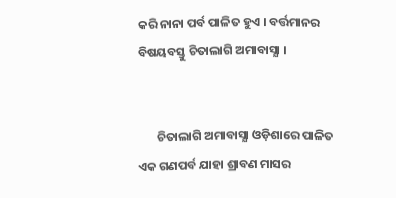କରି ନାନା ପର୍ବ ପାଳିତ ହୁଏ । ବର୍ତ୍ତମାନର ବିଷୟବସ୍ତୁ ଚିତାଲାଗି ଅମାବାସ୍ଯା ।


       ଚିତାଲାଗି ଅମାବାସ୍ଯା ଓଡ଼ିଶାରେ ପାଳିତ ଏକ ଗଣପର୍ବ ଯାହା ଶ୍ରାବଣ ମାସର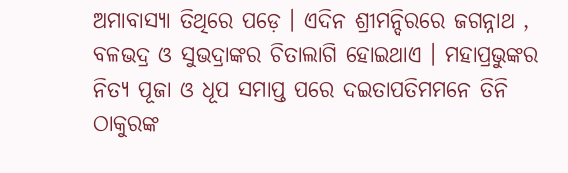ଅମାବାସ୍ୟା ତିଥିରେ ପଡ଼େ । ଏଦିନ ଶ୍ରୀମନ୍ଦିରରେ ଜଗନ୍ନାଥ , ବଳଭଦ୍ର ଓ ସୁଭଦ୍ରାଙ୍କର ଚିତାଲାଗି ହୋଇଥାଏ । ମହାପ୍ରଭୁଙ୍କର ନିତ୍ଯ ପୂଜା ଓ ଧୂପ ସମାପ୍ତ ପରେ ଦଇତାପତିମମନେ ତିନି ଠାକୁରଙ୍କ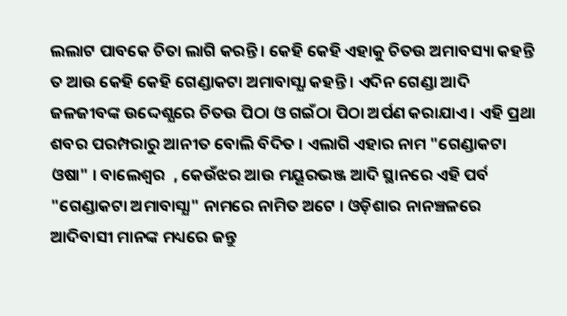ଲଲାଟ ପାବକେ ଚିତା ଲାଗି କରନ୍ତି । କେହି କେହି ଏହାକୁ ଚିତଉ ଅମାବସ୍ୟା କହନ୍ତି ତ ଆଉ କେହି କେହି ଗେଣ୍ଡାକଟା ଅମାବାସ୍ଯା କହନ୍ତି । ଏଦିନ ଗେଣ୍ଡା ଆଦି ଜଳଜୀବଙ୍କ ଉଦ୍ଦେଶ୍ଯରେ ଚିତଉ ପିଠା ଓ ଗଇଁଠା ପିଠା ଅର୍ପଣ କରାଯାଏ । ଏହି ପ୍ରଥା ଶବର ପରମ୍ପରାରୁ ଆନୀତ ବୋଲି ବିଦିତ । ଏଲାଗି ଏହାର ନାମ "ଗେଣ୍ଡାକଟା ଓଷା" । ବାଲେଶ୍ବର  , କେଉଁଝର ଆଉ ମୟୂରଭଞ୍ଜ ଆଦି ସ୍ଥାନରେ ଏହି ପର୍ବ "ଗେଣ୍ଡାକଟା ଅମାବାସ୍ଯା" ନାମରେ ନାମିତ ଅଟେ । ଓଡ଼ିଶାର ନାନଞ୍ଚଳରେ ଆଦିବାସୀ ମାନଙ୍କ ମଧ୍ୟରେ ଜନ୍ତୁ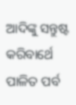ଆଦିଙ୍କୁ ସନ୍ତୁଷ୍ଟ କରିବାର୍ଥେ ପାଳିତ ପର୍ବ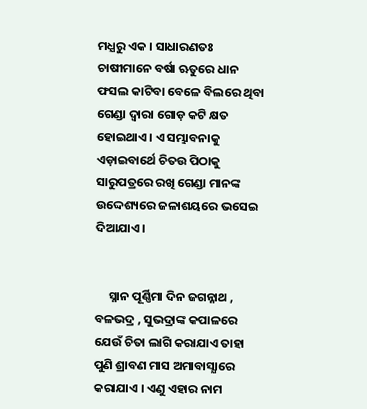ମଧ୍ଯରୁ ଏକ । ସାଧାରଣତଃ ଚାଷୀମାନେ ବର୍ଷା ଋତୁରେ ଧାନ ଫସଲ କାଟିବା ବେଳେ ବିଲରେ ଥିବା ଗେଣ୍ଡା ଦ୍ବାରା ଗୋଡ଼ କଟି କ୍ଷତ ହୋଇଥାଏ । ଏ ସମ୍ଭାବନାକୁ ଏଡ଼ାଇବାର୍ଥେ ଚିତଉ ପିଠାକୁ ସାରୁପତ୍ରରେ ରଖି ଗେଣ୍ଡା ମାନଙ୍କ ଉଦ୍ଦେଶ୍ୟରେ ଜଳାଶୟରେ ଭସେଇ ଦିଆଯାଏ ।


     ସ୍ନାନ ପୂର୍ଣ୍ଣିମା ଦିନ ଜଗନ୍ନାଥ , ବଳଭଦ୍ର , ସୁଭଦ୍ରାଙ୍କ କପାଳରେ ଯେଉଁ ଚିତା ଲାଗି କରାଯାଏ ତାହା ପୁଣି ଶ୍ରାବଣ ମାସ ଅମାବାସ୍ଯାରେ କରାଯାଏ । ଏଣୁ ଏହାର ନାମ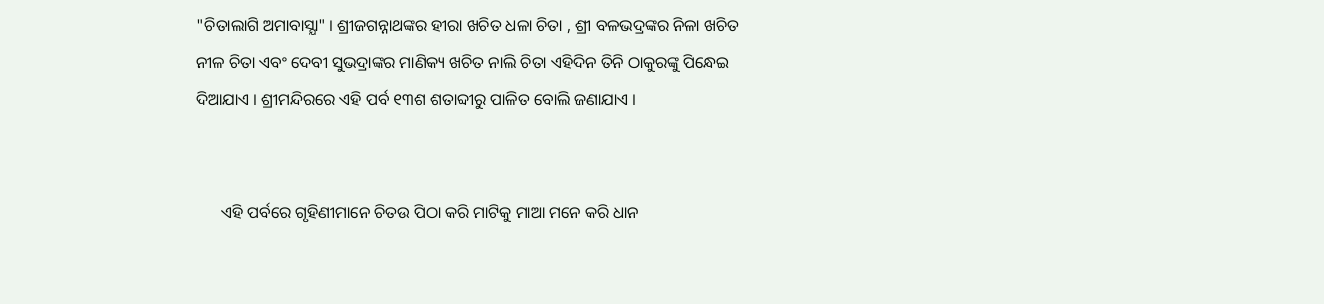"ଚିତାଲାଗି ଅମାବାସ୍ଯା" । ଶ୍ରୀଜଗନ୍ନାଥଙ୍କର ହୀରା ଖଚିତ ଧଳା ଚିତା , ଶ୍ରୀ ବଳଭଦ୍ରଙ୍କର ନିଳା ଖଚିତ ନୀଳ ଚିତା ଏବଂ ଦେବୀ ସୁଭଦ୍ରାଙ୍କର ମାଣିକ୍ୟ ଖଚିତ ନାଲି ଚିତା ଏହିଦିନ ତିନି ଠାକୁରଙ୍କୁ ପିନ୍ଧେଇ ଦିଆଯାଏ । ଶ୍ରୀମନ୍ଦିରରେ ଏହି ପର୍ବ ୧୩ଶ ଶତାବ୍ଦୀରୁ ପାଳିତ ବୋଲି ଜଣାଯାଏ ।


      ଏହି ପର୍ବରେ ଗୃହିଣୀମାନେ ଚିତଉ ପିଠା କରି ମାଟିକୁ ମାଆ ମନେ କରି ଧାନ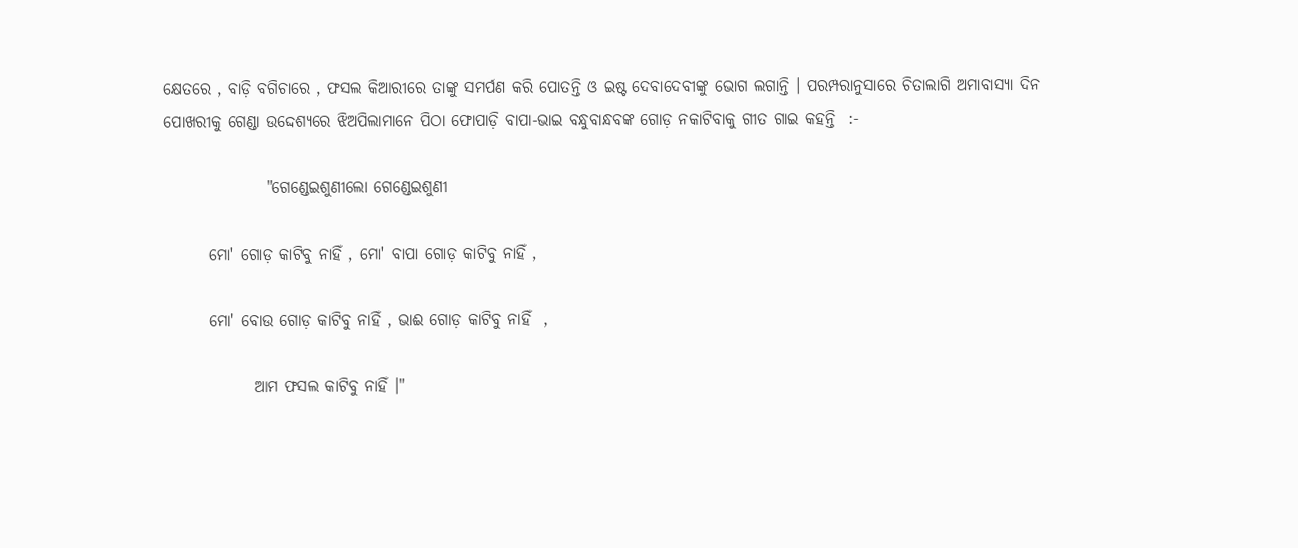କ୍ଷେତରେ , ବାଡ଼ି ବଗିଚାରେ , ଫସଲ କିଆରୀରେ ତାଙ୍କୁ ସମର୍ପଣ କରି ପୋତନ୍ତି ଓ ଇଷ୍ଟ ଦେବାଦେବୀଙ୍କୁ ଭୋଗ ଲଗାନ୍ତି । ପରମ୍ପରାନୁସାରେ ଚିତାଲାଗି ଅମାବାସ୍ଯା ଦିନ ପୋଖରୀକୁ ଗେଣ୍ଡା ଉଦ୍ଦେଶ୍ୟରେ ଝିଅପିଲାମାନେ ପିଠା ଫୋପାଡ଼ି ବାପା-ଭାଇ ବନ୍ଧୁବାନ୍ଧବଙ୍କ ଗୋଡ଼ ନକାଟିବାକୁ ଗୀତ ଗାଇ କହନ୍ତି  :-

                "ଗେଣ୍ଡେଇଶୁଣୀଲୋ ଗେଣ୍ଡେଇଶୁଣୀ

       ମୋ' ଗୋଡ଼ କାଟିବୁ ନାହିଁ , ମୋ' ବାପା ଗୋଡ଼ କାଟିବୁ ନାହିଁ ,

       ମୋ' ବୋଉ ଗୋଡ଼ କାଟିବୁ ନାହିଁ , ଭାଈ ଗୋଡ଼ କାଟିବୁ ନାହିଁ  ,

              ଆମ ଫସଲ କାଟିବୁ ନାହିଁ ।"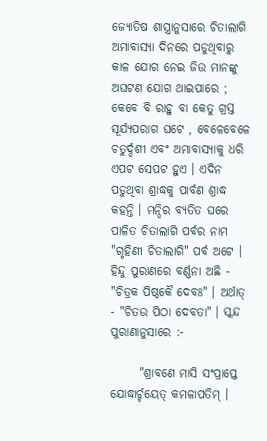ଜ୍ଯୋତିଷ ଶାସ୍ତ୍ରାନୁସାରେ ଚିତାଲାଗି ଅମାବାସ୍ଯା ଦିନରେ ପଡୁଥିବାରୁ କାଳ ଯୋଗ ନେଇ ଜିଉ ମାନଙ୍କୁ ଅଘଟଣ ଯୋଗ ଥାଇପାରେ ; କେବେ ବି ରାହୁ ବା କେତୁ ଗ୍ରସ୍ତ ସୂର୍ଯ୍ଯପରାଗ ଘଟେ , ବେଳେବେଳେ ଚତୁର୍ଦ୍ଦଶୀ ଏବଂ ଅମାବାସ୍ଯାକୁ ଧରି ଏପଟ ସେପଟ ହୁଏ । ଏଦିନ ପଡୁଥିବା ଶ୍ରାଦ୍ଧକୁ ପାର୍ବଣ ଶ୍ରାଦ୍ଧ କହନ୍ତି । ମନ୍ଦିର ବ୍ଯତିତ ଘରେ ପାଳିତ ଚିତାଲାଗି ପର୍ବର ନାମ "ଗୃହିଣୀ ଚିତାଲାଗି" ପର୍ବ ଅଟେ । ହିନ୍ଦୁ ପୁରାଣରେ ବର୍ଣ୍ଣନା ଅଛି - "ଚିତ୍ରକ ପିଷ୍ଠକୈ ଦେବଃ" । ଅର୍ଥାତ୍‌ - "ଚିତଉ ପିଠା ଦେବତା" । ସ୍କନ୍ଦ ପୁରାଣାନୁସାରେ :-

      "ଶ୍ରାବଣେ ମାସି ସଂପ୍ରାପ୍ତେ ଯୋଦ୍ଧାର୍ଚ୍ଚୟେତ୍‌ କମଳାପତିମ୍‌ ।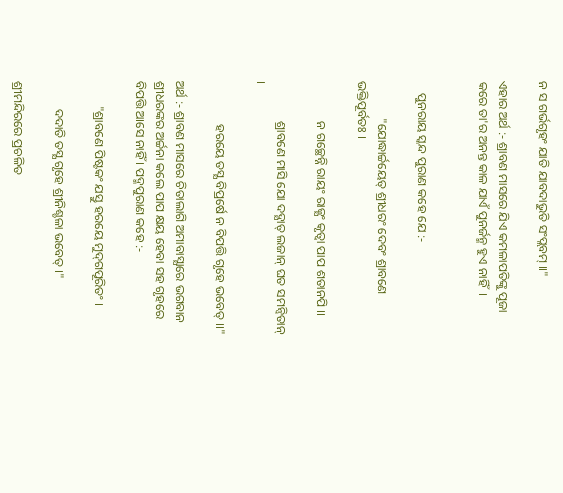ନ ସ ଗର୍ଭଗୃହଂ ଯାତି ଯାବଦାଭୁତି ସଂପ୍ଲବମ୍‌ ।।"

ଏହାର ଅର୍ଥ :- ଶ୍ରାବଣ ମାସରେ ଯିଏ କମଳାପତିଙ୍କୁ ପୂଜା କରେ ତା'ର ଅନନ୍ତ କାଳ ଯାଏଁ ପୁନର୍ଜନ୍ମ ହୁଏ ନାହିଁ  ।


    ପୁନରାୟ ସ୍କନ୍ଦ ପୁରାଣ କହେ ଯେ :-

            "ଯୋଦ୍ଧାର୍ଚ୍ଚୟେତ୍‌ ଶ୍ରୀଧରଂ ଦେବଂ ଶ୍ରାବଣେ ଭକ୍ତିପୂର୍ବତଃ ।

             ନ ଗଚ୍ଛେନ୍ନି ରାୟଂ ରାଜ୍ଯଂ କୃତ୍ବା ପାପ ଶତାନପି ।।

             ଶ୍ରାବଣେ ମାସି ଯୋ ଦଦ୍ଯାତ୍‌ ଲଜାନ୍‌ ଘତ ସମନ୍ବିତାନ୍‌ ।

              ହରୟେ ତସ୍ଯ ବିପ୍ରର୍ଷେ ନ ବିପତ୍ତି ଗୃହେ ଭବେତ୍‌ ।।"

ଅର୍ଥ :- ଶ୍ରାବଣ ମାସରେ ଚିତାଲାଗି ଅମାବାସ୍ଯାରେ ଭଗବାନ ଶ୍ରୀଧରଙ୍କର ଅର୍ଚ୍ଚନା କଲେ ପାପ କ୍ଷୟ ହେବା ସହ ଗୃହରେ ବିପତ୍ତି ଆସେ ନାହିଁ । ପଦ୍ମପୁରାଣ କହେ :-

        "ଶ୍ରାବଣେ ପିଷ୍ଟକଂ ଯସ୍ତୁ ହରୟେ ମୁଦ୍‌ଗପୂରିତଂ ।

         ଦଦାତି ତସ୍ଯ ଗୃହେ ଶ୍ରୀନିଶ୍ଚଳା ଭବେତ୍‌ ।"

ଶ୍ରୀମନ୍ଦିରରେ ପ୍ରଚଳିତ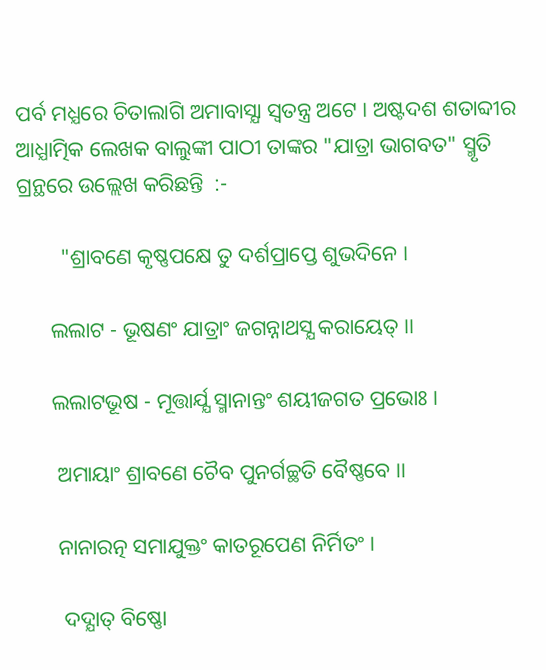ପର୍ବ ମଧ୍ଯରେ ଚିତାଲାଗି ଅମାବାସ୍ଯା ସ୍ବତନ୍ତ୍ର ଅଟେ । ଅଷ୍ଟଦଶ ଶତାବ୍ଦୀର ଆଧ୍ଯାତ୍ମିକ ଲେଖକ ବାଲୁଙ୍କୀ ପାଠୀ ତାଙ୍କର "ଯାତ୍ରା ଭାଗବତ" ସ୍ମୃତି ଗ୍ରନ୍ଥରେ ଉଲ୍ଲେଖ କରିଛନ୍ତି  :-

        "ଶ୍ରାବଣେ କୃଷ୍ଣପକ୍ଷେ ତୁ ଦର୍ଶପ୍ରାପ୍ତେ ଶୁଭଦିନେ ।

      ଲଲାଟ - ଭୂଷଣଂ ଯାତ୍ରାଂ ଜଗନ୍ନାଥସ୍ଯ କରାୟେତ୍‌ ।।

      ଲଲାଟଭୂଷ - ମୂତ୍ତାର୍ଯ୍ଯ ସ୍ମାନାନ୍ତଂ ଶୟୀଜଗତ ପ୍ରଭୋଃ ।

       ଅମାୟାଂ ଶ୍ରାବଣେ ଚୈବ ପୁନର୍ଗଚ୍ଛତି ବୈଷ୍ଣବେ ।।

       ନାନାରତ୍ନ ସମାଯୁକ୍ତଂ କାତରୂପେଣ ନିର୍ମିତଂ ।

        ଦଦ୍ଯାତ୍‌ ବିଷ୍ଣୋ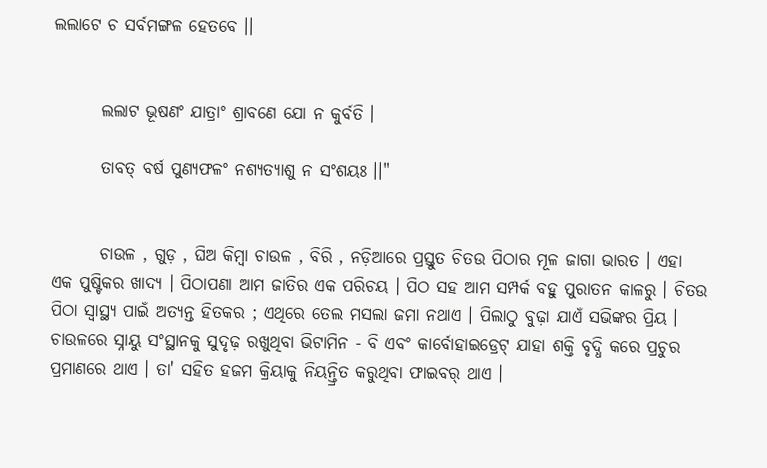ଲଲାଟେ ଚ ସର୍ବମଙ୍ଗଳ ହେତବେ ।।


       ଲଲାଟ ଭୂଷଣଂ ଯାତ୍ରାଂ ଶ୍ରାବଣେ ଯୋ ନ କୁର୍ବତି ।

       ତାବତ୍‌ ବର୍ଷ ପୁଣ୍ଯଫଳଂ ନଶ୍ଯତ୍ଯାଶୁ ନ ସଂଶୟଃ ।।"


       ଚାଉଳ , ଗୁଡ଼ , ଘିଅ କିମ୍ବା ଚାଉଳ , ବିରି , ନଡ଼ିଆରେ ପ୍ରସ୍ତୁତ ଚିତଉ ପିଠାର ମୂଳ ଜାଗା ଭାରତ । ଏହା ଏକ ପୁଷ୍ଟିକର ଖାଦ୍ଯ । ପିଠାପଣା ଆମ ଜାତିର ଏକ ପରିଚୟ । ପିଠ ସହ ଆମ ସମ୍ପର୍କ ବହୁ ପୁରାତନ କାଳରୁ । ଚିତଉ ପିଠା ସ୍ବାସ୍ଥ୍ୟ ପାଇଁ ଅତ୍ଯନ୍ତ ହିତକର ; ଏଥିରେ ତେଲ ମସଲା ଜମା ନଥାଏ । ପିଲାଠୁ ବୁଢ଼ା ଯାଏଁ ସଭିଙ୍କର ପ୍ରିୟ । ଚାଉଳରେ ସ୍ନାୟୁ ସଂସ୍ଥାନକୁ ସୁଦୃଢ଼ ରଖୁଥିବା ଭିଟାମିନ - ବି ଏବଂ କାର୍ବୋହାଇଡ୍ରେଟ୍‌ ଯାହା ଶକ୍ତି ବୃଦ୍ଧି କରେ ପ୍ରଚୁର ପ୍ରମାଣରେ ଥାଏ । ତା' ସହିତ ହଜମ କ୍ରିୟାକୁ ନିୟନ୍ତ୍ରିତ କରୁଥିବା ଫାଇବର୍‌ ଥାଏ ।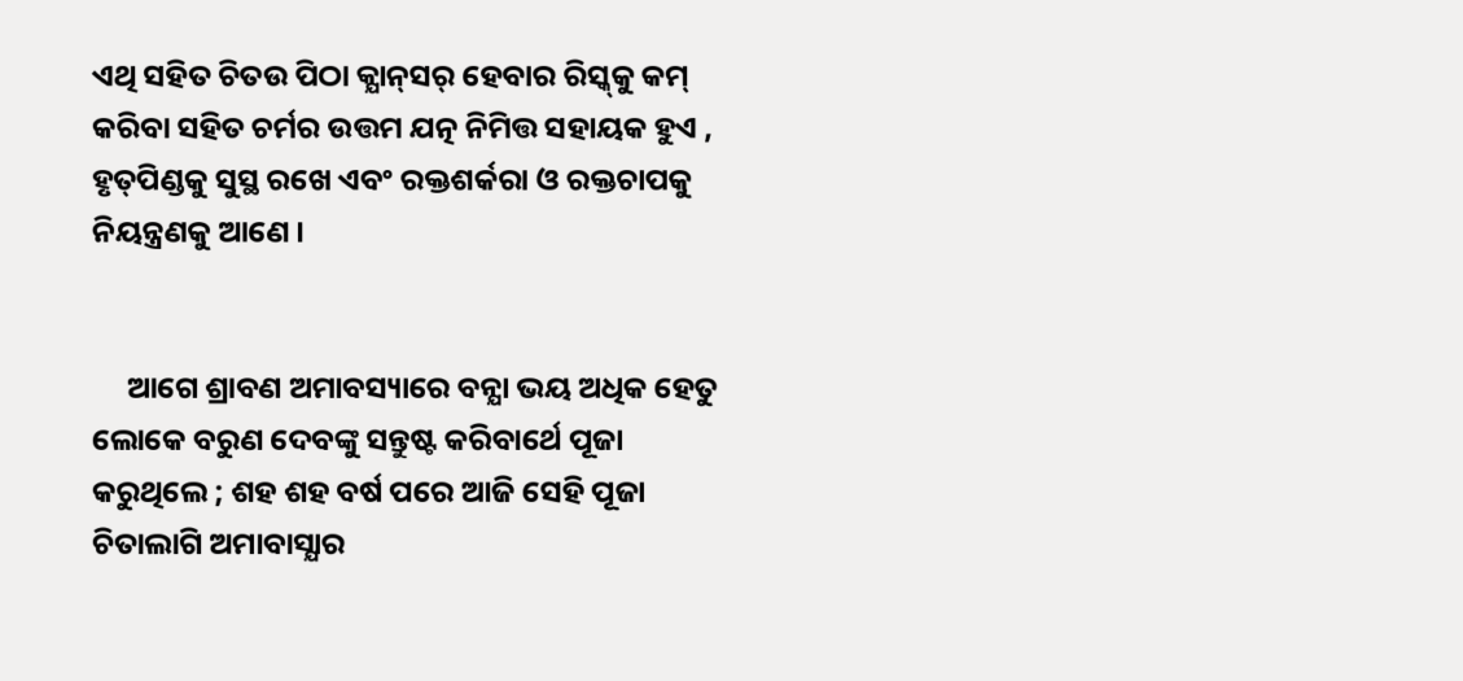ଏଥି ସହିତ ଚିତଉ ପିଠା କ୍ଯାନ୍‌ସର୍‌ ହେବାର ରିସ୍କ୍‌କୁ କମ୍‌ କରିବା ସହିତ ଚର୍ମର ଉତ୍ତମ ଯତ୍ନ ନିମିତ୍ତ ସହାୟକ ହୁଏ , ହୃତ୍‌ପିଣ୍ଡକୁ ସୁସ୍ଥ ରଖେ ଏବଂ ରକ୍ତଶର୍କରା ଓ ରକ୍ତଚାପକୁ ନିୟନ୍ତ୍ରଣକୁ ଆଣେ ।


     ଆଗେ ଶ୍ରାବଣ ଅମାବସ୍ୟାରେ ବନ୍ଯା ଭୟ ଅଧିକ ହେତୁ ଲୋକେ ବରୁଣ ଦେବଙ୍କୁ ସନ୍ତୁଷ୍ଟ କରିବାର୍ଥେ ପୂଜା କରୁଥିଲେ ; ଶହ ଶହ ବର୍ଷ ପରେ ଆଜି ସେହି ପୂଜା ଚିତାଲାଗି ଅମାବାସ୍ଯାର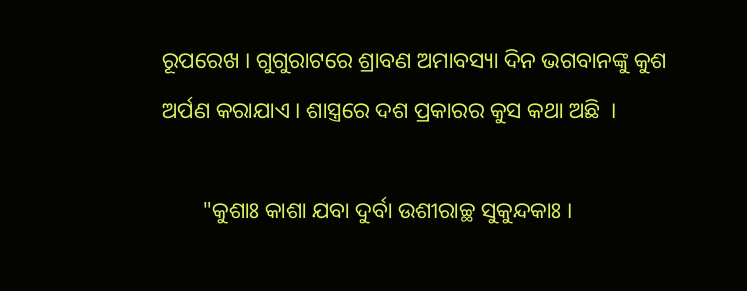ରୂପରେଖ । ଗୁଗୁରାଟରେ ଶ୍ରାବଣ ଅମାବସ୍ୟା ଦିନ ଭଗବାନଙ୍କୁ କୁଶ ଅର୍ପଣ କରାଯାଏ । ଶାସ୍ତ୍ରରେ ଦଶ ପ୍ରକାରର କୁସ କଥା ଅଛି  ।

       "କୁଶାଃ କାଶା ଯବା ଦୁର୍ବା ଉଶୀରାଚ୍ଛ ସୁକୁନ୍ଦକାଃ ।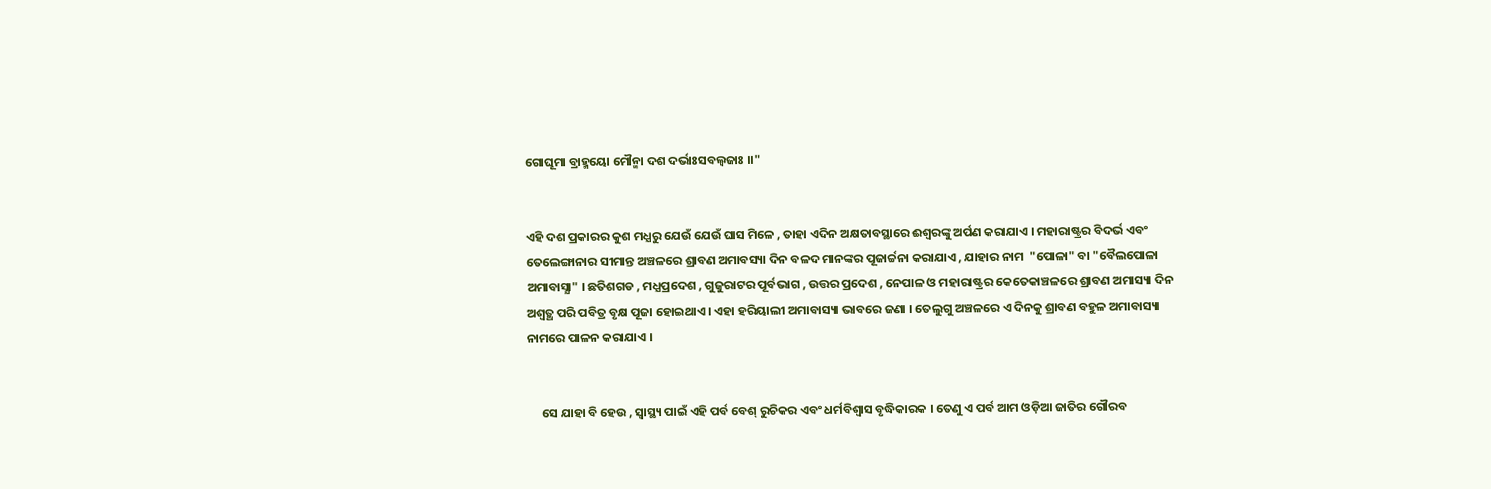ଗୋଘୂମା ବ୍ରାହ୍ମୟୋ ମୌନ୍ମା ଦଶ ଦର୍ଭାଃସବଲ୍ବଜାଃ ।।"


ଏହି ଦଶ ପ୍ରକାରର କୁଶ ମଧ୍ଯରୁ ଯେଉଁ ଯେଉଁ ଘାସ ମିଳେ , ତାହା ଏଦିନ ଅକ୍ଷତାବସ୍ଥାରେ ଈଶ୍ବରଙ୍କୁ ଅର୍ପଣ କରାଯାଏ । ମହାରାଷ୍ଟ୍ରର ବିଦର୍ଭ ଏବଂ ତେଲେଙ୍ଗାନାର ସୀମାନ୍ତ ଅଞ୍ଚଳରେ ଶ୍ରାବଣ ଅମାବସ୍ୟା ଦିନ ବଳଦ ମାନଙ୍କର ପୂଜାର୍ଚ୍ଚନା କରାଯାଏ , ଯାହାର ନାମ  "ପୋଳା" ବା "ବୈଲପୋଳା ଅମାବାସ୍ଯା" । ଛତିଶଗଡ , ମଧ୍ଯପ୍ରଦେଶ , ଗୁଜୁରାଟର ପୂର୍ବଭାଗ , ଉତ୍ତର ପ୍ରଦେଶ , ନେପାଳ ଓ ମହାରାଷ୍ଟ୍ରର କେତେକାଞ୍ଚଳରେ ଶ୍ରାବଣ ଅମାସ୍ୟା ଦିନ ଅଶ୍ବତ୍ଥ ପରି ପବିତ୍ର ବୃକ୍ଷ ପୂଜା ହୋଇଥାଏ । ଏହା ହରିୟାଲୀ ଅମାବାସ୍ୟା ଭାବରେ ଜଣା । ତେଲୁଗୁ ଅଞ୍ଚଳରେ ଏ ଦିନକୁ ଶ୍ରାବଣ ବହୁଳ ଅମାବାସ୍ୟା ନାମରେ ପାଳନ କରାଯାଏ ।


     ସେ ଯାହା ବି ହେଉ , ସ୍ବାସ୍ଥ୍ୟ ପାଇଁ ଏହି ପର୍ବ ବେଶ୍‌ ରୁଚିକର ଏବଂ ଧର୍ମବିଶ୍ବାସ ବୃଦ୍ଧିକାରକ । ତେଣୁ ଏ ପର୍ବ ଆମ ଓଡ଼ିଆ ଜାତିର ଗୌରବ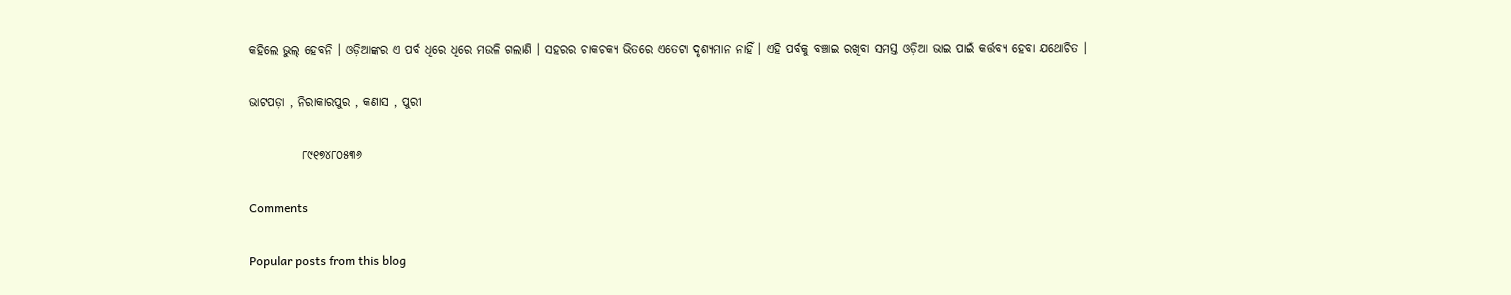କହିଲେ ଭୁଲ୍‌ ହେବନି । ଓଡ଼ିଆଙ୍କର ଏ ପର୍ବ ଧିରେ ଧିରେ ମଉଳି ଗଲାଣି । ସହରର ଚାକଚକ୍ୟ ଭିତରେ ଏତେଟା ଦୃଶ୍ଯମାନ ନାହିଁ । ଏହି ପର୍ବକୁ ବଞ୍ଚାଇ ରଖିବା ସମସ୍ତ ଓଡ଼ିଆ ଭାଇ ପାଇଁ କର୍ତ୍ତବ୍ୟ ହେବା ଯଥୋଚିତ ।

ଭାଟପଡ଼ା , ନିରାକାରପୁର , କଣାସ , ପୁରୀ

           ୮୯୧୭୪୮୦୫୩୬

Comments

Popular posts from this blog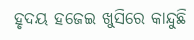ହୃଦୟ ହଜେଇ ଖୁସିରେ କାନ୍ଦୁଛି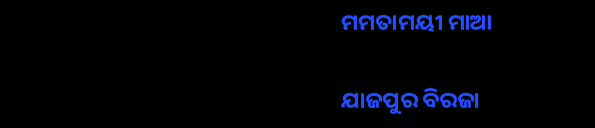ମମତାମୟୀ ମାଆ

ଯାଜପୁର ବିରଜା